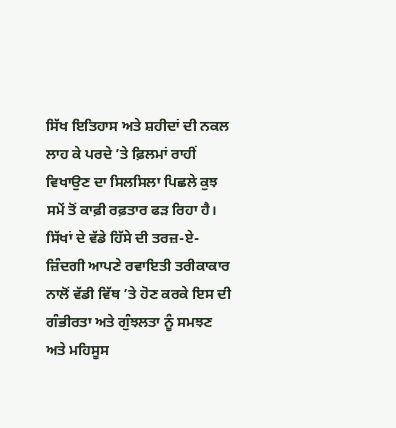ਸਿੱਖ ਇਤਿਹਾਸ ਅਤੇ ਸ਼ਹੀਦਾਂ ਦੀ ਨਕਲ ਲਾਹ ਕੇ ਪਰਦੇ ’ਤੇ ਫ਼ਿਲਮਾਂ ਰਾਹੀਂ ਵਿਖਾਉਣ ਦਾ ਸਿਲਸਿਲਾ ਪਿਛਲੇ ਕੁਝ ਸਮੇਂ ਤੋਂ ਕਾਫ਼ੀ ਰਫ਼ਤਾਰ ਫੜ ਰਿਹਾ ਹੈ। ਸਿੱਖਾਂ ਦੇ ਵੱਡੇ ਹਿੱਸੇ ਦੀ ਤਰਜ਼-ਏ-ਜ਼ਿੰਦਗੀ ਆਪਣੇ ਰਵਾਇਤੀ ਤਰੀਕਾਕਾਰ ਨਾਲੋਂ ਵੱਡੀ ਵਿੱਥ ’ਤੇ ਹੋਣ ਕਰਕੇ ਇਸ ਦੀ ਗੰਭੀਰਤਾ ਅਤੇ ਗੁੰਝਲਤਾ ਨੂੰ ਸਮਝਣ ਅਤੇ ਮਹਿਸੂਸ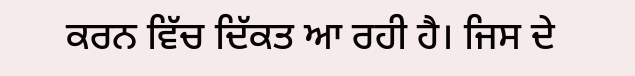ਕਰਨ ਵਿੱਚ ਦਿੱਕਤ ਆ ਰਹੀ ਹੈ। ਜਿਸ ਦੇ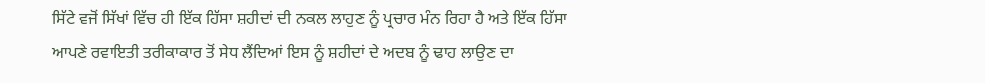ਸਿੱਟੇ ਵਜੋਂ ਸਿੱਖਾਂ ਵਿੱਚ ਹੀ ਇੱਕ ਹਿੱਸਾ ਸ਼ਹੀਦਾਂ ਦੀ ਨਕਲ ਲਾਹੁਣ ਨੂੰ ਪ੍ਰਚਾਰ ਮੰਨ ਰਿਹਾ ਹੈ ਅਤੇ ਇੱਕ ਹਿੱਸਾ ਆਪਣੇ ਰਵਾਇਤੀ ਤਰੀਕਾਕਾਰ ਤੋਂ ਸੇਧ ਲੈਂਦਿਆਂ ਇਸ ਨੂੰ ਸ਼ਹੀਦਾਂ ਦੇ ਅਦਬ ਨੂੰ ਢਾਹ ਲਾਉਣ ਦਾ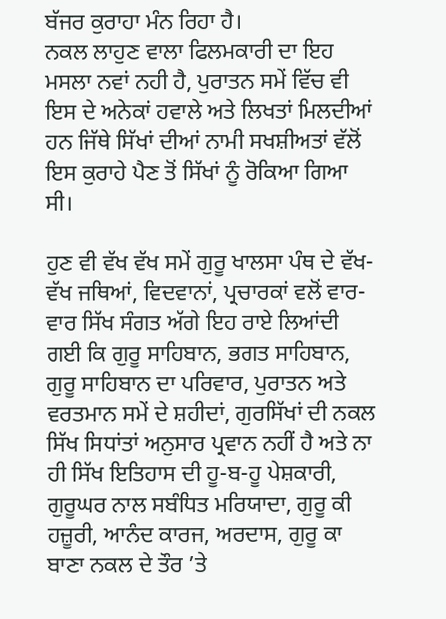ਬੱਜਰ ਕੁਰਾਹਾ ਮੰਨ ਰਿਹਾ ਹੈ।
ਨਕਲ ਲਾਹੁਣ ਵਾਲਾ ਫਿਲਮਕਾਰੀ ਦਾ ਇਹ ਮਸਲਾ ਨਵਾਂ ਨਹੀ ਹੈ, ਪੁਰਾਤਨ ਸਮੇਂ ਵਿੱਚ ਵੀ ਇਸ ਦੇ ਅਨੇਕਾਂ ਹਵਾਲੇ ਅਤੇ ਲਿਖਤਾਂ ਮਿਲਦੀਆਂ ਹਨ ਜਿੱਥੇ ਸਿੱਖਾਂ ਦੀਆਂ ਨਾਮੀ ਸਖਸ਼ੀਅਤਾਂ ਵੱਲੋਂ ਇਸ ਕੁਰਾਹੇ ਪੈਣ ਤੋਂ ਸਿੱਖਾਂ ਨੂੰ ਰੋਕਿਆ ਗਿਆ ਸੀ।

ਹੁਣ ਵੀ ਵੱਖ ਵੱਖ ਸਮੇਂ ਗੁਰੂ ਖਾਲਸਾ ਪੰਥ ਦੇ ਵੱਖ-ਵੱਖ ਜਥਿਆਂ, ਵਿਦਵਾਨਾਂ, ਪ੍ਰਚਾਰਕਾਂ ਵਲੋਂ ਵਾਰ-ਵਾਰ ਸਿੱਖ ਸੰਗਤ ਅੱਗੇ ਇਹ ਰਾਏ ਲਿਆਂਦੀ ਗਈ ਕਿ ਗੁਰੂ ਸਾਹਿਬਾਨ, ਭਗਤ ਸਾਹਿਬਾਨ, ਗੁਰੂ ਸਾਹਿਬਾਨ ਦਾ ਪਰਿਵਾਰ, ਪੁਰਾਤਨ ਅਤੇ ਵਰਤਮਾਨ ਸਮੇਂ ਦੇ ਸ਼ਹੀਦਾਂ, ਗੁਰਸਿੱਖਾਂ ਦੀ ਨਕਲ ਸਿੱਖ ਸਿਧਾਂਤਾਂ ਅਨੁਸਾਰ ਪ੍ਰਵਾਨ ਨਹੀਂ ਹੈ ਅਤੇ ਨਾ ਹੀ ਸਿੱਖ ਇਤਿਹਾਸ ਦੀ ਹੂ-ਬ-ਹੂ ਪੇਸ਼ਕਾਰੀ, ਗੁਰੂਘਰ ਨਾਲ ਸਬੰਧਿਤ ਮਰਿਯਾਦਾ, ਗੁਰੂ ਕੀ ਹਜ਼ੂਰੀ, ਆਨੰਦ ਕਾਰਜ, ਅਰਦਾਸ, ਗੁਰੂ ਕਾ ਬਾਣਾ ਨਕਲ ਦੇ ਤੌਰ ’ਤੇ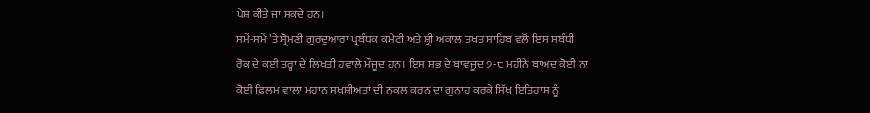ਪੇਸ਼ ਕੀਤੇ ਜਾ ਸਕਦੇ ਹਨ।
ਸਮੇਂ-ਸਮੇਂ ’ਤੇ ਸ੍ਰੋਮਣੀ ਗੁਰਦੁਆਰਾ ਪ੍ਰਬੰਧਕ ਕਮੇਟੀ ਅਤੇ ਸ਼੍ਰੀ ਅਕਾਲ ਤਖਤ ਸਾਹਿਬ ਵਲੋਂ ਇਸ ਸਬੰਧੀ ਰੋਕ ਦੇ ਕਈ ਤਰ੍ਹਾ ਦੇ ਲਿਖਤੀ ਹਵਾਲੇ ਮੌਜੂਦ ਹਨ। ਇਸ ਸਭ ਦੇ ਬਾਵਜੂਦ ੭-੮ ਮਹੀਨੇ ਬਾਅਦ ਕੋਈ ਨਾ ਕੋਈ ਫ਼ਿਲਮ ਵਾਲਾ ਮਹਾਨ ਸਖਸ਼ੀਅਤਾਂ ਦੀ ਨਕਲ ਕਰਨ ਦਾ ਗੁਨਾਹ ਕਰਕੇ ਸਿੱਖ ਇਤਿਹਾਸ ਨੂੰ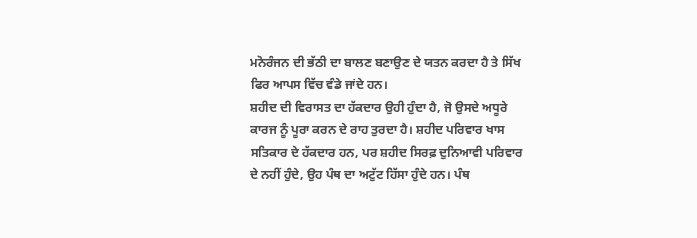ਮਨੋਰੰਜਨ ਦੀ ਭੱਠੀ ਦਾ ਬਾਲਣ ਬਣਾਉਣ ਦੇ ਯਤਨ ਕਰਦਾ ਹੈ ਤੇ ਸਿੱਖ ਫਿਰ ਆਪਸ ਵਿੱਚ ਵੰਡੇ ਜਾਂਦੇ ਹਨ।
ਸ਼ਹੀਦ ਦੀ ਵਿਰਾਸਤ ਦਾ ਹੱਕਦਾਰ ਉਹੀ ਹੁੰਦਾ ਹੈ, ਜੋ ਉਸਦੇ ਅਧੂਰੇ ਕਾਰਜ ਨੂੰ ਪੂਰਾ ਕਰਨ ਦੇ ਰਾਹ ਤੁਰਦਾ ਹੈ। ਸ਼ਹੀਦ ਪਰਿਵਾਰ ਖਾਸ ਸਤਿਕਾਰ ਦੇ ਹੱਕਦਾਰ ਹਨ, ਪਰ ਸ਼ਹੀਦ ਸਿਰਫ਼ ਦੁਨਿਆਵੀ ਪਰਿਵਾਰ ਦੇ ਨਹੀਂ ਹੁੰਦੇ, ਉਹ ਪੰਥ ਦਾ ਅਟੁੱਟ ਹਿੱਸਾ ਹੁੰਦੇ ਹਨ। ਪੰਥ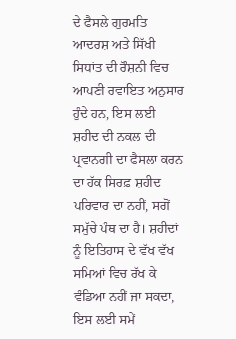ਦੇ ਫੈਸਲੇ ਗੁਰਮਤਿ ਆਦਰਸ਼ ਅਤੇ ਸਿੱਖੀ ਸਿਧਾਂਤ ਦੀ ਰੌਸ਼ਨੀ ਵਿਚ ਆਪਣੀ ਰਵਾਇਤ ਅਨੁਸਾਰ ਹੁੰਦੇ ਹਨ, ਇਸ ਲਈ ਸ਼ਹੀਦ ਦੀ ਨਕਲ ਦੀ ਪ੍ਰਵਾਨਗੀ ਦਾ ਫੈਸਲਾ ਕਰਨ ਦਾ ਹੱਕ ਸਿਰਫ਼ ਸ਼ਹੀਦ ਪਰਿਵਾਰ ਦਾ ਨਹੀਂ, ਸਗੋਂ ਸਮੁੱਚੇ ਪੰਥ ਦਾ ਹੈ। ਸ਼ਹੀਦਾਂ ਨੂੰ ਇਤਿਹਾਸ ਦੇ ਵੱਖ ਵੱਖ ਸਮਿਆਂ ਵਿਚ ਰੱਖ ਕੇ ਵੰਡਿਆ ਨਹੀਂ ਜਾ ਸਕਦਾ, ਇਸ ਲਈ ਸਮੇਂ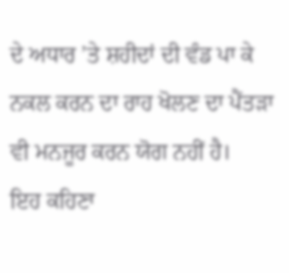ਦੇ ਅਧਾਰ ’ਤੇ ਸ਼ਹੀਦਾਂ ਦੀ ਵੰਡ ਪਾ ਕੇ ਨਕਲ ਕਰਨ ਦਾ ਰਾਹ ਖੋਲਣ ਦਾ ਪੈਂਤੜਾ ਵੀ ਮਨਜੂਰ ਕਰਨ ਯੋਗ ਨਹੀਂ ਹੈ।
ਇਹ ਕਹਿਣਾ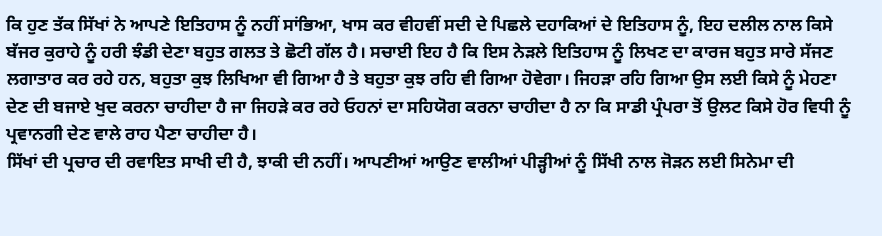ਕਿ ਹੁਣ ਤੱਕ ਸਿੱਖਾਂ ਨੇ ਆਪਣੇ ਇਤਿਹਾਸ ਨੂੰ ਨਹੀਂ ਸਾਂਭਿਆ, ਖਾਸ ਕਰ ਵੀਹਵੀਂ ਸਦੀ ਦੇ ਪਿਛਲੇ ਦਹਾਕਿਆਂ ਦੇ ਇਤਿਹਾਸ ਨੂੰ, ਇਹ ਦਲੀਲ ਨਾਲ ਕਿਸੇ ਬੱਜਰ ਕੁਰਾਹੇ ਨੂੰ ਹਰੀ ਝੰਡੀ ਦੇਣਾ ਬਹੁਤ ਗਲਤ ਤੇ ਛੋਟੀ ਗੱਲ ਹੈ। ਸਚਾਈ ਇਹ ਹੈ ਕਿ ਇਸ ਨੇੜਲੇ ਇਤਿਹਾਸ ਨੂੰ ਲਿਖਣ ਦਾ ਕਾਰਜ ਬਹੁਤ ਸਾਰੇ ਸੱਜਣ ਲਗਾਤਾਰ ਕਰ ਰਹੇ ਹਨ, ਬਹੁਤਾ ਕੁਝ ਲਿਖਿਆ ਵੀ ਗਿਆ ਹੈ ਤੇ ਬਹੁਤਾ ਕੁਝ ਰਹਿ ਵੀ ਗਿਆ ਹੋਵੇਗਾ। ਜਿਹੜਾ ਰਹਿ ਗਿਆ ਉਸ ਲਈ ਕਿਸੇ ਨੂੰ ਮੇਹਣਾ ਦੇਣ ਦੀ ਬਜਾਏ ਖੁਦ ਕਰਨਾ ਚਾਹੀਦਾ ਹੈ ਜਾ ਜਿਹੜੇ ਕਰ ਰਹੇ ਓਹਨਾਂ ਦਾ ਸਹਿਯੋਗ ਕਰਨਾ ਚਾਹੀਦਾ ਹੈ ਨਾ ਕਿ ਸਾਡੀ ਪ੍ਰੰਪਰਾ ਤੋਂ ਉਲਟ ਕਿਸੇ ਹੋਰ ਵਿਧੀ ਨੂੰ ਪ੍ਰਵਾਨਗੀ ਦੇਣ ਵਾਲੇ ਰਾਹ ਪੈਣਾ ਚਾਹੀਦਾ ਹੈ।
ਸਿੱਖਾਂ ਦੀ ਪ੍ਰਚਾਰ ਦੀ ਰਵਾਇਤ ਸਾਖੀ ਦੀ ਹੈ, ਝਾਕੀ ਦੀ ਨਹੀਂ। ਆਪਣੀਆਂ ਆਉਣ ਵਾਲੀਆਂ ਪੀੜ੍ਹੀਆਂ ਨੂੰ ਸਿੱਖੀ ਨਾਲ ਜੋੜਨ ਲਈ ਸਿਨੇਮਾ ਦੀ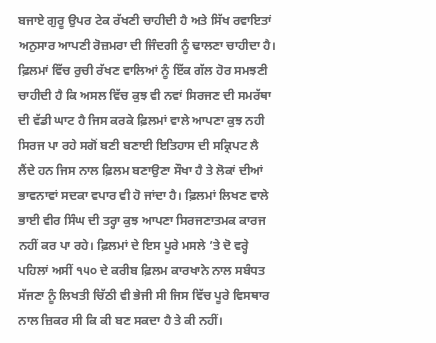ਬਜਾਏ ਗੁਰੂ ਉਪਰ ਟੇਕ ਰੱਖਣੀ ਚਾਹੀਦੀ ਹੈ ਅਤੇ ਸਿੱਖ ਰਵਾਇਤਾਂ ਅਨੁਸਾਰ ਆਪਣੀ ਰੋਜ਼ਮਰਾ ਦੀ ਜਿੰਦਗੀ ਨੂੰ ਢਾਲਣਾ ਚਾਹੀਦਾ ਹੈ।
ਫ਼ਿਲਮਾਂ ਵਿੱਚ ਰੁਚੀ ਰੱਖਣ ਵਾਲਿਆਂ ਨੂੰ ਇੱਕ ਗੱਲ ਹੋਰ ਸਮਝਣੀ ਚਾਹੀਦੀ ਹੈ ਕਿ ਅਸਲ ਵਿੱਚ ਕੁਝ ਵੀ ਨਵਾਂ ਸਿਰਜਣ ਦੀ ਸਮਰੱਥਾ ਦੀ ਵੱਡੀ ਘਾਟ ਹੈ ਜਿਸ ਕਰਕੇ ਫ਼ਿਲਮਾਂ ਵਾਲੇ ਆਪਣਾ ਕੁਝ ਨਹੀ ਸਿਰਜ ਪਾ ਰਹੇ ਸਗੋਂ ਬਣੀ ਬਣਾਈ ਇਤਿਹਾਸ ਦੀ ਸਕ੍ਰਿਪਟ ਲੈ ਲੈਂਦੇ ਹਨ ਜਿਸ ਨਾਲ ਫ਼ਿਲਮ ਬਣਾਉਣਾ ਸੌਖਾ ਹੈ ਤੇ ਲੋਕਾਂ ਦੀਆਂ ਭਾਵਨਾਵਾਂ ਸਦਕਾ ਵਪਾਰ ਵੀ ਹੋ ਜਾਂਦਾ ਹੈ। ਫ਼ਿਲਮਾਂ ਲਿਖਣ ਵਾਲੇ ਭਾਈ ਵੀਰ ਸਿੰਘ ਦੀ ਤਰ੍ਹਾ ਕੁਝ ਆਪਣਾ ਸਿਰਜਣਾਤਮਕ ਕਾਰਜ ਨਹੀਂ ਕਰ ਪਾ ਰਹੇ। ਫ਼ਿਲਮਾਂ ਦੇ ਇਸ ਪੂਰੇ ਮਸਲੇ ’ਤੇ ਦੋ ਵਰ੍ਹੇ ਪਹਿਲਾਂ ਅਸੀਂ ੧੫੦ ਦੇ ਕਰੀਬ ਫ਼ਿਲਮ ਕਾਰਖਾਨੇ ਨਾਲ ਸਬੰਧਤ ਸੱਜਣਾ ਨੂੰ ਲਿਖਤੀ ਚਿੱਠੀ ਵੀ ਭੇਜੀ ਸੀ ਜਿਸ ਵਿੱਚ ਪੂਰੇ ਵਿਸਥਾਰ ਨਾਲ ਜ਼ਿਕਰ ਸੀ ਕਿ ਕੀ ਬਣ ਸਕਦਾ ਹੈ ਤੇ ਕੀ ਨਹੀਂ।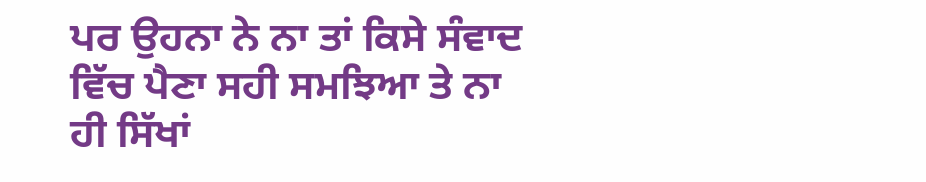ਪਰ ਉਹਨਾ ਨੇ ਨਾ ਤਾਂ ਕਿਸੇ ਸੰਵਾਦ ਵਿੱਚ ਪੈਣਾ ਸਹੀ ਸਮਝਿਆ ਤੇ ਨਾ ਹੀ ਸਿੱਖਾਂ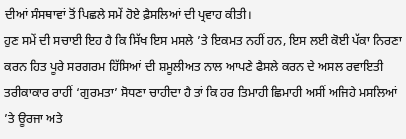ਦੀਆਂ ਸੰਸਥਾਵਾਂ ਤੋਂ ਪਿਛਲੇ ਸਮੇਂ ਹੋਏ ਫ਼ੈਸਲਿਆਂ ਦੀ ਪ੍ਰਵਾਹ ਕੀਤੀ।
ਹੁਣ ਸਮੇਂ ਦੀ ਸਚਾਈ ਇਹ ਹੈ ਕਿ ਸਿੱਖ ਇਸ ਮਸਲੇ ’ਤੇ ਇਕਮਤ ਨਹੀਂ ਹਨ, ਇਸ ਲਈ ਕੋਈ ਪੱਕਾ ਨਿਰਣਾ ਕਰਨ ਹਿਤ ਪੂਰੇ ਸਰਗਰਮ ਹਿੱਸਿਆਂ ਦੀ ਸ਼ਮੂਲੀਅਤ ਨਾਲ ਆਪਣੇ ਫੈਸਲੇ ਕਰਨ ਦੇ ਅਸਲ ਰਵਾਇਤੀ ਤਰੀਕਾਕਾਰ ਰਾਹੀਂ ‘ਗੁਰਮਤਾ’ ਸੋਧਣਾ ਚਾਹੀਦਾ ਹੈ ਤਾਂ ਕਿ ਹਰ ਤਿਮਾਹੀ ਛਿਮਾਹੀ ਅਸੀਂ ਅਜਿਹੇ ਮਸਲਿਆਂ ’ਤੇ ਊਰਜਾ ਅਤੇ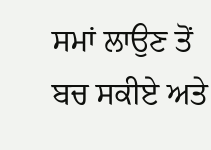ਸਮਾਂ ਲਾਉਣ ਤੋਂ ਬਚ ਸਕੀਏ ਅਤੇ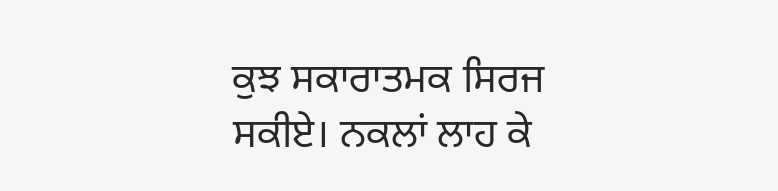ਕੁਝ ਸਕਾਰਾਤਮਕ ਸਿਰਜ ਸਕੀਏ। ਨਕਲਾਂ ਲਾਹ ਕੇ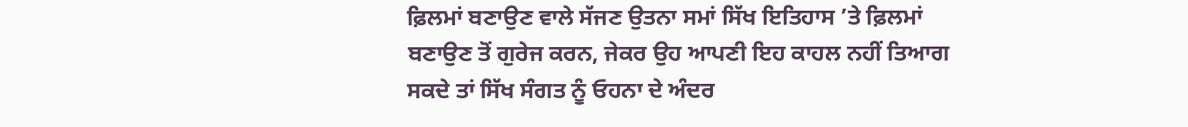ਫ਼ਿਲਮਾਂ ਬਣਾਉਣ ਵਾਲੇ ਸੱਜਣ ਉਤਨਾ ਸਮਾਂ ਸਿੱਖ ਇਤਿਹਾਸ ’ਤੇ ਫ਼ਿਲਮਾਂ ਬਣਾਉਣ ਤੋਂ ਗੁਰੇਜ ਕਰਨ, ਜੇਕਰ ਉਹ ਆਪਣੀ ਇਹ ਕਾਹਲ ਨਹੀਂ ਤਿਆਗ ਸਕਦੇ ਤਾਂ ਸਿੱਖ ਸੰਗਤ ਨੂੰ ਓਹਨਾ ਦੇ ਅੰਦਰ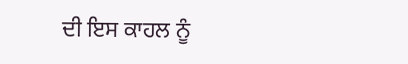ਦੀ ਇਸ ਕਾਹਲ ਨੂੰ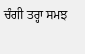ਚੰਗੀ ਤਰ੍ਹਾ ਸਮਝ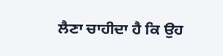ਲੈਣਾ ਚਾਹੀਦਾ ਹੈ ਕਿ ਉਹ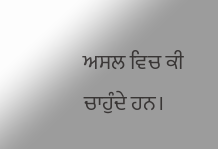ਅਸਲ ਵਿਚ ਕੀ ਚਾਹੁੰਦੇ ਹਨ।